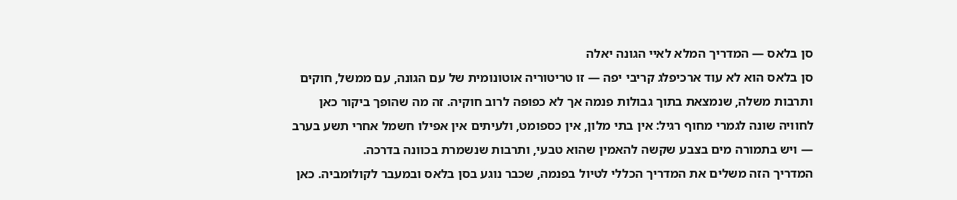סן בלאס — המדריך המלא לאיי הגונה יאלה
סן בלאס הוא לא עוד ארכיפלג קריבי יפה — זו טריטוריה אוטונומית של עם הגונה, עם ממשל, חוקים ותרבות משלה, שנמצאת בתוך גבולות פנמה אך לא כפופה לרוב חוקיה. זה מה שהופך ביקור כאן לחוויה שונה לגמרי מחוף רגיל: אין בתי מלון, אין כספומט, ולעיתים אין אפילו חשמל אחרי תשע בערב — ויש בתמורה מים בצבע שקשה להאמין שהוא טבעי, ותרבות שנשמרת בכוונה בדרכה.
המדריך הזה משלים את המדריך הכללי לטיול בפנמה, שכבר נוגע בסן בלאס ובמעבר לקולומביה. כאן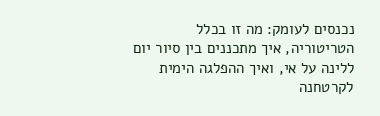נכנסים לעומק: מה זו בכלל הטריטוריה, איך מתכננים בין סיור יום ללינה על אי, ואיך ההפלגה הימית לקרטחנה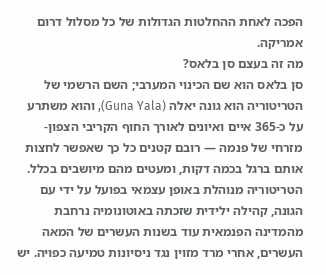הפכה לאחת ההחלטות הגדולות של כל מסלול דרום אמריקה.
מה זה בעצם סן בלאס?
סן בלאס הוא שם הכינוי המערבי; השם הרשמי של הטריטוריה הוא גונה יאלה (Guna Yala), והוא משתרע על כ-365 איים ואיונים לאורך החוף הקריבי הצפון-מזרחי של פנמה — רובם קטנים כל כך שאפשר לחצות אותם ברגל בכמה דקות, ומעטים מהם מיושבים בכלל. הטריטוריה מנוהלת באופן עצמאי בפועל על ידי עם הגונה, קהילה ילידית שזכתה באוטונומיה נרחבת מהמדינה הפנמאית עוד בשנות העשרים של המאה העשרים, אחרי מרד מזוין נגד ניסיונות טמיעה כפויה. יש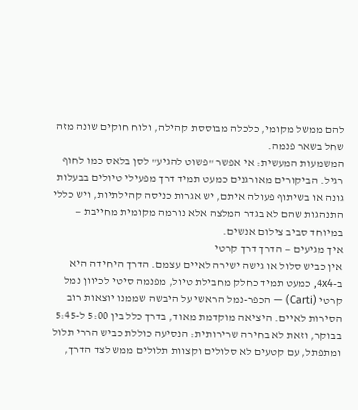להם ממשל מקומי, כלכלה מבוססת קהילה, ולוח חוקים שונה מזה שחל בשאר פנמה.
המשמעות המעשית: אי אפשר "פשוט להגיע" לסן בלאס כמו לחוף רגיל. הביקורים מאורגנים כמעט תמיד דרך מפעילי טיולים בבעלות גונה או בשיתוף פעולה איתם, יש אגרות כניסה קהילתיות, ויש כללי התנהגות שהם לא בגדר המלצה אלא נורמה מקומית מחייבת — במיוחד סביב צילום אנשים.
איך מגיעים — הדרך דרך קרטי
אין כביש סלול או גישה ישירה לאיים עצמם. הדרך היחידה היא ב-4x4, כמעט תמיד כחלק מחבילת טיול, מפנמה סיטי לכיוון נמל קרטי (Carti) — הכפר-נמל הראשי על היבשה שממנו יוצאות רוב הסירות לאיים. היציאה מוקדמת מאוד, בדרך כלל בין 5:00 ל-5:45 בבוקר, וזאת לא בחירה שרירותית: הנסיעה כוללת כביש הררי תלול ומתפתל, עם קטעים לא סלולים וקצוות תלולים ממש לצד הדרך,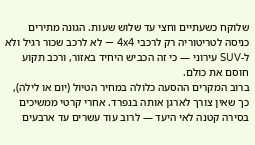שלוקח כשעתיים וחצי עד שלוש שעות. הגונה מתירים כניסה לטריטוריה רק לרכבי 4x4 — לא לרכב שכור רגיל ולא ל-SUV עירוני — כי זה הכביש היחיד באזור, ורכב תקוע חוסם את כולם.
ברוב המקרים ההסעה כלולה במחיר הטיול (יום או לילה), כך שאין צורך לארגן אותה בנפרד. אחרי קרטי ממשיכים בסירה קטנה לאי היעד — לרוב עוד עשרים עד ארבעים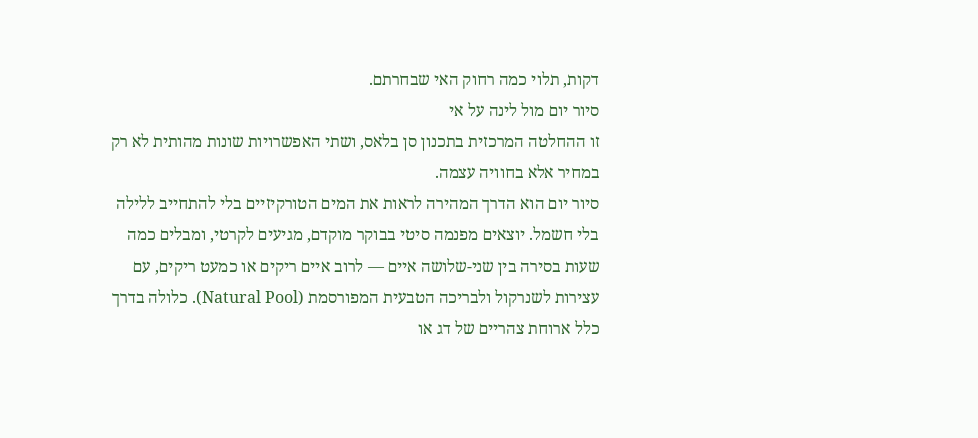דקות, תלוי כמה רחוק האי שבחרתם.
סיור יום מול לינה על אי
זו ההחלטה המרכזית בתכנון סן בלאס, ושתי האפשרויות שונות מהותית לא רק במחיר אלא בחוויה עצמה.
סיור יום הוא הדרך המהירה לראות את המים הטורקיזיים בלי להתחייב ללילה בלי חשמל. יוצאים מפנמה סיטי בבוקר מוקדם, מגיעים לקרטי, ומבלים כמה שעות בסירה בין שני-שלושה איים — לרוב איים ריקים או כמעט ריקים, עם עצירות לשנרקול ולבריכה הטבעית המפורסמת (Natural Pool). כלולה בדרך כלל ארוחת צהריים של דג או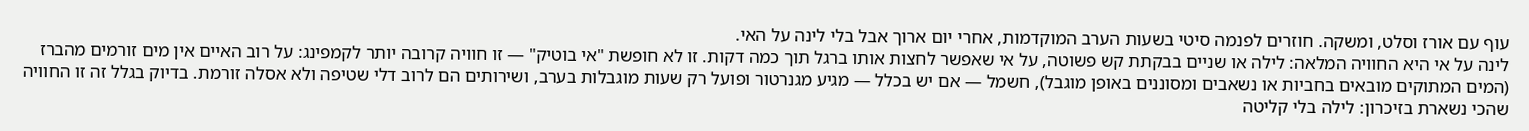עוף עם אורז וסלט, ומשקה. חוזרים לפנמה סיטי בשעות הערב המוקדמות, אחרי יום ארוך אבל בלי לינה על האי.
לינה על אי היא החוויה המלאה: לילה או שניים בבקתת קש פשוטה, על אי שאפשר לחצות אותו ברגל תוך כמה דקות. זו לא חופשת "אי בוטיק" — זו חוויה קרובה יותר לקמפינג: על רוב האיים אין מים זורמים מהברז (המים המתוקים מובאים בחביות או נשאבים ומסוננים באופן מוגבל), חשמל — אם יש בכלל — מגיע מגנרטור ופועל רק שעות מוגבלות בערב, ושירותים הם לרוב דלי שטיפה ולא אסלה זורמת. בדיוק בגלל זה זו החוויה שהכי נשארת בזיכרון: לילה בלי קליטה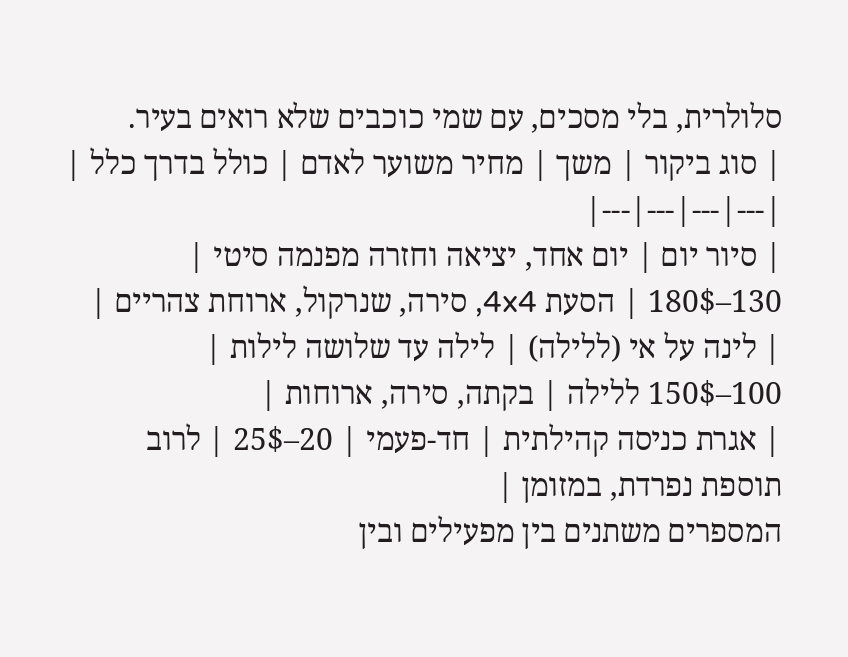סלולרית, בלי מסכים, עם שמי כוכבים שלא רואים בעיר.
| סוג ביקור | משך | מחיר משוער לאדם | כולל בדרך כלל |
|---|---|---|---|
| סיור יום | יום אחד, יציאה וחזרה מפנמה סיטי | 130–180$ | הסעת 4x4, סירה, שנרקול, ארוחת צהריים |
| לינה על אי (ללילה) | לילה עד שלושה לילות | 100–150$ ללילה | בקתה, סירה, ארוחות |
| אגרת כניסה קהילתית | חד-פעמי | 20–25$ | לרוב תוספת נפרדת, במזומן |
המספרים משתנים בין מפעילים ובין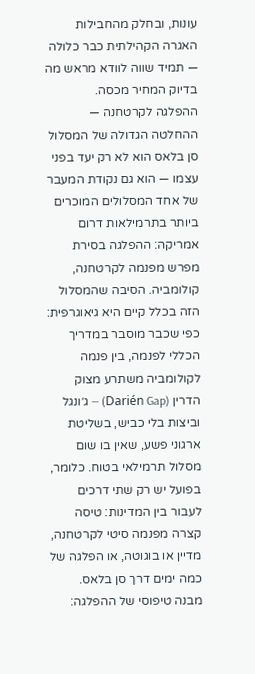עונות, ובחלק מהחבילות האגרה הקהילתית כבר כלולה — תמיד שווה לוודא מראש מה בדיוק המחיר מכסה.
ההפלגה לקרטחנה — ההחלטה הגדולה של המסלול
סן בלאס הוא לא רק יעד בפני עצמו — הוא גם נקודת המעבר של אחד המסלולים המוכרים ביותר בתרמילאות דרום אמריקה: ההפלגה בסירת מפרש מפנמה לקרטחנה, קולומביה. הסיבה שהמסלול הזה בכלל קיים היא גיאוגרפית: כפי שכבר מוסבר במדריך הכללי לפנמה, בין פנמה לקולומביה משתרע מצוק הדרין (Darién Gap) — ג׳ונגל וביצות בלי כביש, בשליטת ארגוני פשע, שאין בו שום מסלול תרמילאי בטוח. כלומר, בפועל יש רק שתי דרכים לעבור בין המדינות: טיסה קצרה מפנמה סיטי לקרטחנה, מדיין או בוגוטה, או הפלגה של כמה ימים דרך סן בלאס.
מבנה טיפוסי של ההפלגה: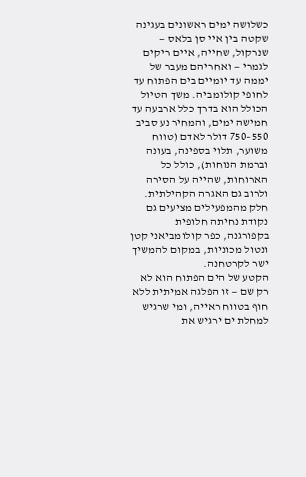כשלושה ימים ראשונים בעגינה שקטה בין איי סן בלאס — שנרקול, שחייה, איים ריקים לגמרי — ואחריהם מעבר של יממה עד יומיים בים הפתוח עד לחופי קולומביה. משך הטיול הכולל הוא בדרך כלל ארבעה עד חמישה ימים, והמחיר נע סביב 550–750 דולר לאדם (טווח משוער, תלוי בספינה, בעונה וברמת הנוחות), כולל כל הארוחות, שהייה על הסירה ולרוב גם האגרה הקהילתית. חלק מהמפעילים מציעים גם נקודת נחיתה חלופית בקפורגנה, כפר קולומביאני קטן ונטול מכוניות, במקום להמשיך ישר לקרטחנה.
הקטע של הים הפתוח הוא לא רק שם — זו הפלגה אמיתית ללא חוף בטווח ראייה, ומי שרגיש למחלת ים ירגיש את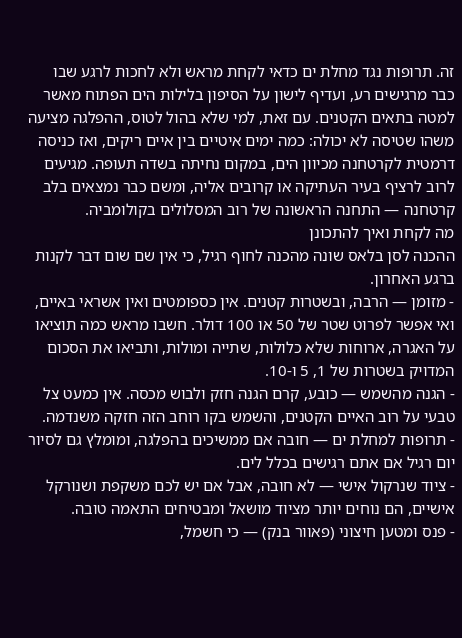זה. תרופות נגד מחלת ים כדאי לקחת מראש ולא לחכות לרגע שבו כבר מרגישים רע, ועדיף לישון על הסיפון בלילות הים הפתוח מאשר למטה בתאים הקטנים. עם זאת, למי שלא בהול לטוס, ההפלגה מציעה משהו שטיסה לא יכולה: כמה ימים איטיים בין איים ריקים, ואז כניסה דרמטית לקרטחנה מכיוון הים, במקום נחיתה בשדה תעופה. מגיעים לרוב לרציף בעיר העתיקה או קרובים אליה, ומשם כבר נמצאים בלב קרטחנה — התחנה הראשונה של רוב המסלולים בקולומביה.
מה לקחת ואיך להתכונן
ההכנה לסן בלאס שונה מהכנה לחוף רגיל, כי אין שם שום דבר לקנות ברגע האחרון.
- מזומן — הרבה, ובשטרות קטנים. אין כספומטים ואין אשראי באיים, ואי אפשר לפרוט שטר של 50 או 100 דולר. חשבו מראש כמה תוציאו על האגרה, ארוחות שלא כלולות, שתייה ומולות, ותביאו את הסכום המדויק בשטרות של 1, 5 ו-10.
- הגנה מהשמש — כובע, קרם הגנה חזק ולבוש מכסה. אין כמעט צל טבעי על רוב האיים הקטנים, והשמש בקו רוחב הזה חזקה משנדמה.
- תרופות למחלת ים — חובה אם ממשיכים בהפלגה, ומומלץ גם לסיור יום רגיל אם אתם רגישים בכלל לים.
- ציוד שנרקול אישי — לא חובה, אבל אם יש לכם משקפת ושנורקל אישיים, הם נוחים יותר מציוד מושאל ומבטיחים התאמה טובה.
- פנס ומטען חיצוני (פאוור בנק) — כי חשמל,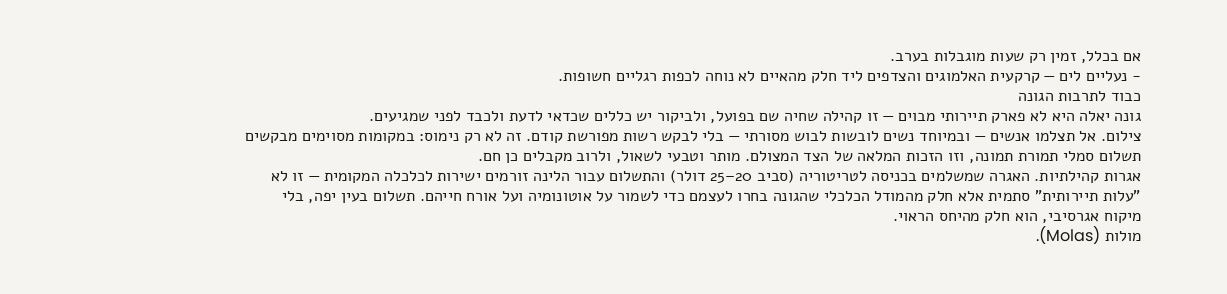אם בכלל, זמין רק שעות מוגבלות בערב.
- נעליים לים — קרקעית האלמוגים והצדפים ליד חלק מהאיים לא נוחה לכפות רגליים חשופות.
כבוד לתרבות הגונה
גונה יאלה היא לא פארק תיירותי מבוים — זו קהילה שחיה שם בפועל, ולביקור יש כללים שכדאי לדעת ולכבד לפני שמגיעים.
צילום. אל תצלמו אנשים — ובמיוחד נשים לובשות לבוש מסורתי — בלי לבקש רשות מפורשת קודם. זה לא רק נימוס: במקומות מסוימים מבקשים תשלום סמלי תמורת תמונה, וזו הזכות המלאה של הצד המצולם. מותר וטבעי לשאול, ולרוב מקבלים כן חם.
אגרות קהילתיות. האגרה שמשלמים בכניסה לטריטוריה (סביב 20–25 דולר) והתשלום עבור הלינה זורמים ישירות לכלכלה המקומית — זו לא "עלות תיירותית" סתמית אלא חלק מהמודל הכלכלי שהגונה בחרו לעצמם כדי לשמור על אוטונומיה ועל אורח חייהם. תשלום בעין יפה, בלי מיקוח אגרסיבי, הוא חלק מהיחס הראוי.
מולות (Molas).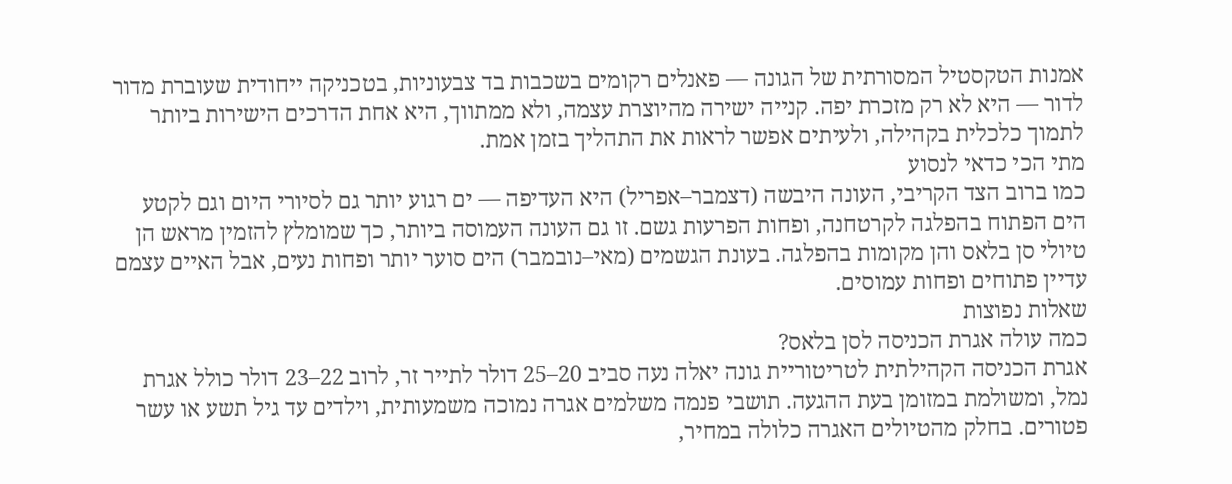אמנות הטקסטיל המסורתית של הגונה — פאנלים רקומים בשכבות בד צבעוניות, בטכניקה ייחודית שעוברת מדור לדור — היא לא רק מזכרת יפה. קנייה ישירה מהיוצרת עצמה, ולא ממתווך, היא אחת הדרכים הישירות ביותר לתמוך כלכלית בקהילה, ולעיתים אפשר לראות את התהליך בזמן אמת.
מתי הכי כדאי לנסוע
כמו ברוב הצד הקריבי, העונה היבשה (דצמבר–אפריל) היא העדיפה — ים רגוע יותר גם לסיורי היום וגם לקטע הים הפתוח בהפלגה לקרטחנה, ופחות הפרעות גשם. זו גם העונה העמוסה ביותר, כך שמומלץ להזמין מראש הן טיולי סן בלאס והן מקומות בהפלגה. בעונת הגשמים (מאי–נובמבר) הים סוער יותר ופחות נעים, אבל האיים עצמם עדיין פתוחים ופחות עמוסים.
שאלות נפוצות
כמה עולה אגרת הכניסה לסן בלאס?
אגרת הכניסה הקהילתית לטריטוריית גונה יאלה נעה סביב 20–25 דולר לתייר זר, לרוב 22–23 דולר כולל אגרת נמל, ומשולמת במזומן בעת ההגעה. תושבי פנמה משלמים אגרה נמוכה משמעותית, וילדים עד גיל תשע או עשר פטורים. בחלק מהטיולים האגרה כלולה במחיר,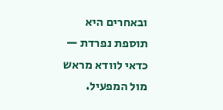ובאחרים היא תוספת נפרדת — כדאי לוודא מראש מול המפעיל.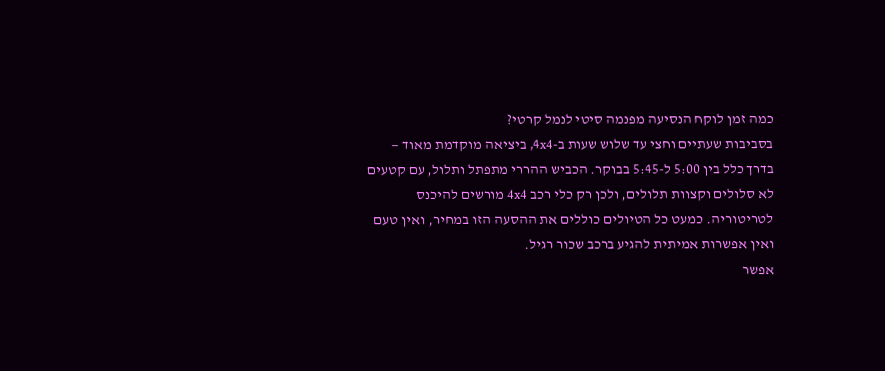כמה זמן לוקח הנסיעה מפנמה סיטי לנמל קרטי?
בסביבות שעתיים וחצי עד שלוש שעות ב-4x4, ביציאה מוקדמת מאוד — בדרך כלל בין 5:00 ל-5:45 בבוקר. הכביש ההררי מתפתל ותלול, עם קטעים לא סלולים וקצוות תלולים, ולכן רק כלי רכב 4x4 מורשים להיכנס לטריטוריה. כמעט כל הטיולים כוללים את ההסעה הזו במחיר, ואין טעם ואין אפשרות אמיתית להגיע ברכב שכור רגיל.
אפשר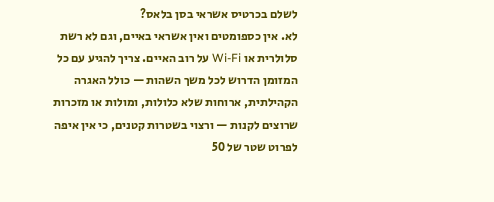לשלם בכרטיס אשראי בסן בלאס?
לא. אין כספומטים ואין אשראי באיים, וגם לא רשת סלולרית או Wi-Fi על רוב האיים. צריך להגיע עם כל המזומן הדרוש לכל משך השהות — כולל האגרה הקהילתית, ארוחות שלא כלולות, ומולות או מזכרות שרוצים לקנות — ורצוי בשטרות קטנים, כי אין איפה לפרוט שטר של 50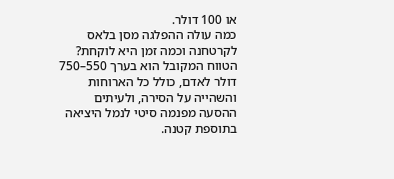או 100 דולר.
כמה עולה ההפלגה מסן בלאס לקרטחנה וכמה זמן היא לוקחת?
הטווח המקובל הוא בערך 550–750 דולר לאדם, כולל כל הארוחות והשהייה על הסירה, ולעיתים ההסעה מפנמה סיטי לנמל היציאה בתוספת קטנה.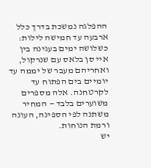ההפלגה נמשכת בדרך כלל ארבעה עד חמישה לילות: כשלושה ימים בעגינה בין איי סן בלאס עם שנרקול, ואחריהם מעבר של יממה עד יומיים בים הפתוח עד לקרטחנה. אלה מספרים משוערים בלבד — המחיר משתנה לפי הספינה, העונה ורמת הנוחות.
יש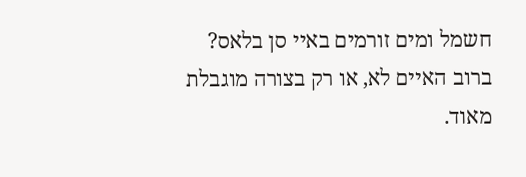חשמל ומים זורמים באיי סן בלאס?
ברוב האיים לא, או רק בצורה מוגבלת מאוד.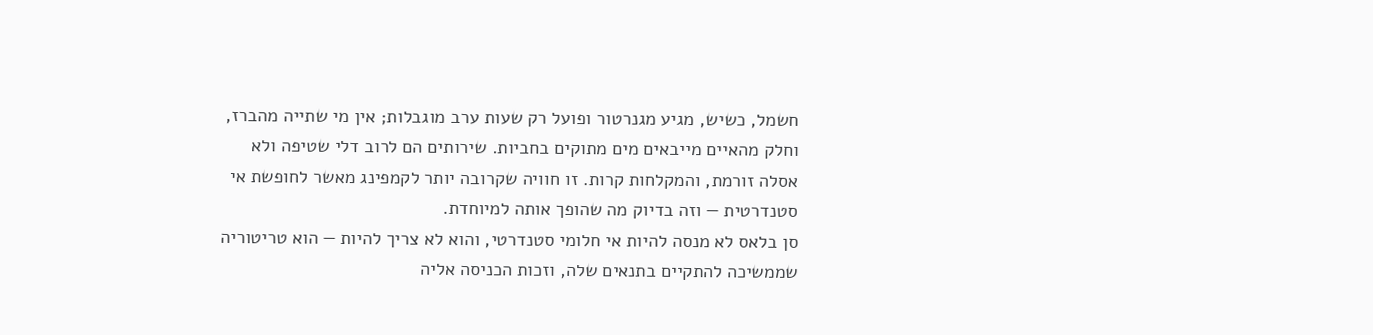חשמל, כשיש, מגיע מגנרטור ופועל רק שעות ערב מוגבלות; אין מי שתייה מהברז, וחלק מהאיים מייבאים מים מתוקים בחביות. שירותים הם לרוב דלי שטיפה ולא אסלה זורמת, והמקלחות קרות. זו חוויה שקרובה יותר לקמפינג מאשר לחופשת אי סטנדרטית — וזה בדיוק מה שהופך אותה למיוחדת.
סן בלאס לא מנסה להיות אי חלומי סטנדרטי, והוא לא צריך להיות — הוא טריטוריה שממשיכה להתקיים בתנאים שלה, וזכות הכניסה אליה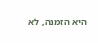היא הזמנה, לא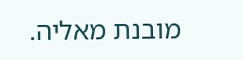מובנת מאליה.